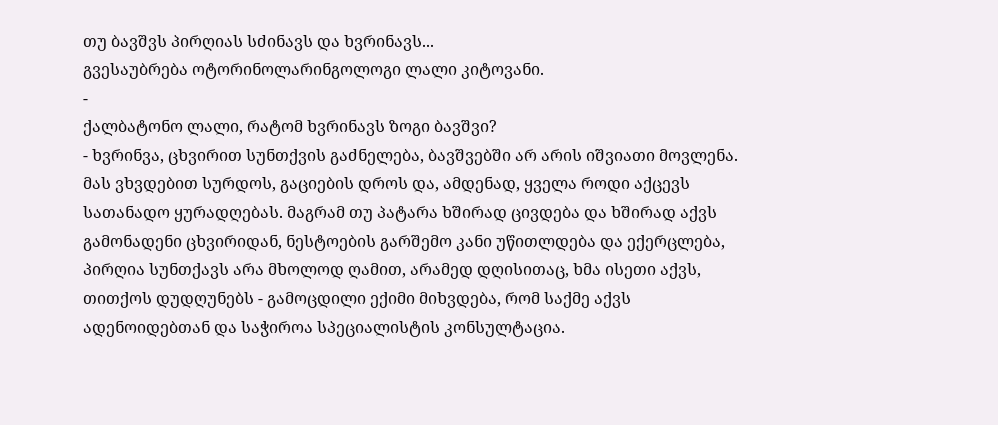თუ ბავშვს პირღიას სძინავს და ხვრინავს...
გვესაუბრება ოტორინოლარინგოლოგი ლალი კიტოვანი.
-
ქალბატონო ლალი, რატომ ხვრინავს ზოგი ბავშვი?
- ხვრინვა, ცხვირით სუნთქვის გაძნელება, ბავშვებში არ არის იშვიათი მოვლენა. მას ვხვდებით სურდოს, გაციების დროს და, ამდენად, ყველა როდი აქცევს სათანადო ყურადღებას. მაგრამ თუ პატარა ხშირად ცივდება და ხშირად აქვს გამონადენი ცხვირიდან, ნესტოების გარშემო კანი უწითლდება და ექერცლება, პირღია სუნთქავს არა მხოლოდ ღამით, არამედ დღისითაც, ხმა ისეთი აქვს, თითქოს დუდღუნებს - გამოცდილი ექიმი მიხვდება, რომ საქმე აქვს ადენოიდებთან და საჭიროა სპეციალისტის კონსულტაცია.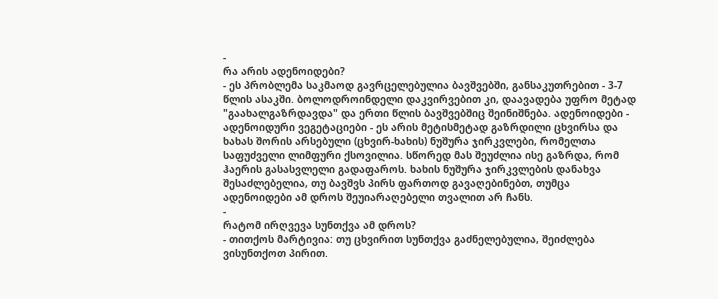-
რა არის ადენოიდები?
- ეს პრობლემა საკმაოდ გავრცელებულია ბავშვებში, განსაკუთრებით - 3-7 წლის ასაკში. ბოლოდროინდელი დაკვირვებით კი, დაავადება უფრო მეტად "გაახალგაზრდავდა" და ერთი წლის ბავშვებშიც შეინიშნება. ადენოიდები - ადენოიდური ვეგეტაციები - ეს არის მეტისმეტად გაზრდილი ცხვირსა და ხახას შორის არსებული (ცხვირ-ხახის) ნუშურა ჯირკვლები, რომელთა საფუძველი ლიმფური ქსოვილია. სწორედ მას შეუძლია ისე გაზრდა, რომ ჰაერის გასასვლელი გადაფაროს. ხახის ნუშურა ჯირკვლების დანახვა შესაძლებელია, თუ ბავშვს პირს ფართოდ გავაღებინებთ, თუმცა ადენოიდები ამ დროს შეუიარაღებელი თვალით არ ჩანს.
-
რატომ ირღვევა სუნთქვა ამ დროს?
- თითქოს მარტივია: თუ ცხვირით სუნთქვა გაძნელებულია, შეიძლება ვისუნთქოთ პირით.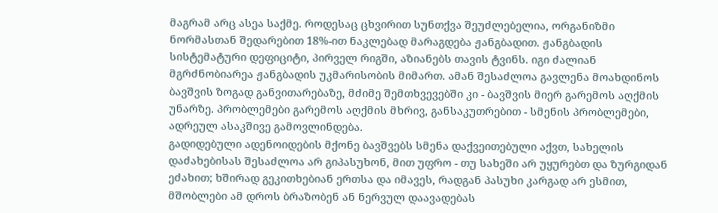მაგრამ არც ასეა საქმე. როდესაც ცხვირით სუნთქვა შეუძლებელია, ორგანიზმი ნორმასთან შედარებით 18%-ით ნაკლებად მარაგდება ჟანგბადით. ჟანგბადის სისტემატური დეფიციტი, პირველ რიგში, აზიანებს თავის ტვინს. იგი ძალიან მგრძნობიარეა ჟანგბადის უკმარისობის მიმართ. ამან შესაძლოა გავლენა მოახდინოს ბავშვის ზოგად განვითარებაზე, მძიმე შემთხვევებში კი - ბავშვის მიერ გარემოს აღქმის უნარზე. პრობლემები გარემოს აღქმის მხრივ, განსაკუთრებით - სმენის პრობლემები, ადრეულ ასაკშივე გამოვლინდება.
გადიდებული ადენოიდების მქონე ბავშვებს სმენა დაქვეითებული აქვთ, სახელის დაძახებისას შესაძლოა არ გიპასუხონ, მით უფრო - თუ სახეში არ უყურებთ და ზურგიდან ეძახით; ხშირად გეკითხებიან ერთსა და იმავეს, რადგან პასუხი კარგად არ ესმით, მშობლები ამ დროს ბრაზობენ ან ნერვულ დაავადებას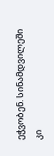ეჭვობენ. სინამდვილეში კი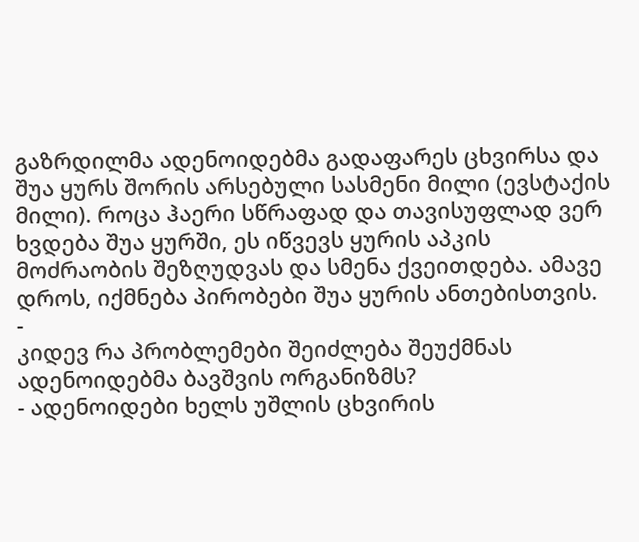გაზრდილმა ადენოიდებმა გადაფარეს ცხვირსა და შუა ყურს შორის არსებული სასმენი მილი (ევსტაქის მილი). როცა ჰაერი სწრაფად და თავისუფლად ვერ ხვდება შუა ყურში, ეს იწვევს ყურის აპკის მოძრაობის შეზღუდვას და სმენა ქვეითდება. ამავე დროს, იქმნება პირობები შუა ყურის ანთებისთვის.
-
კიდევ რა პრობლემები შეიძლება შეუქმნას ადენოიდებმა ბავშვის ორგანიზმს?
- ადენოიდები ხელს უშლის ცხვირის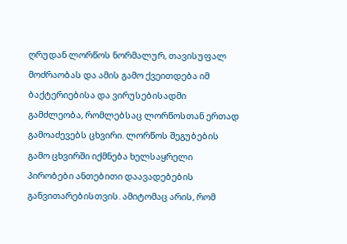ღრუდან ლორწოს ნორმალურ, თავისუფალ მოძრაობას და ამის გამო ქვეითდება იმ ბაქტერიებისა და ვირუსებისადმი გამძლეობა, რომლებსაც ლორწოსთან ერთად გამოაძევებს ცხვირი. ლორწოს შეგუბების გამო ცხვირში იქმნება ხელსაყრელი პირობები ანთებითი დაავადებების განვითარებისთვის. ამიტომაც არის, რომ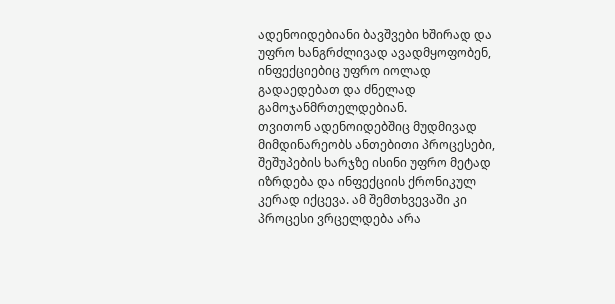ადენოიდებიანი ბავშვები ხშირად და უფრო ხანგრძლივად ავადმყოფობენ, ინფექციებიც უფრო იოლად გადაედებათ და ძნელად გამოჯანმრთელდებიან.
თვითონ ადენოიდებშიც მუდმივად მიმდინარეობს ანთებითი პროცესები, შეშუპების ხარჯზე ისინი უფრო მეტად იზრდება და ინფექციის ქრონიკულ კერად იქცევა. ამ შემთხვევაში კი პროცესი ვრცელდება არა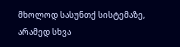მხოლოდ სასუნთქ სისტემაზე, არამედ სხვა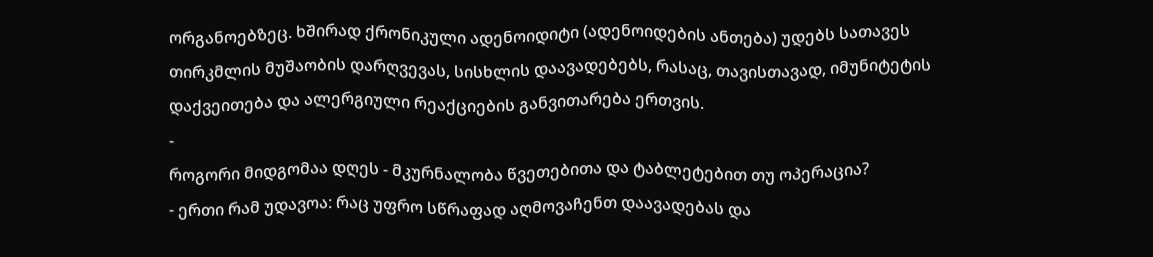ორგანოებზეც. ხშირად ქრონიკული ადენოიდიტი (ადენოიდების ანთება) უდებს სათავეს თირკმლის მუშაობის დარღვევას, სისხლის დაავადებებს, რასაც, თავისთავად, იმუნიტეტის დაქვეითება და ალერგიული რეაქციების განვითარება ერთვის.
-
როგორი მიდგომაა დღეს - მკურნალობა წვეთებითა და ტაბლეტებით თუ ოპერაცია?
- ერთი რამ უდავოა: რაც უფრო სწრაფად აღმოვაჩენთ დაავადებას და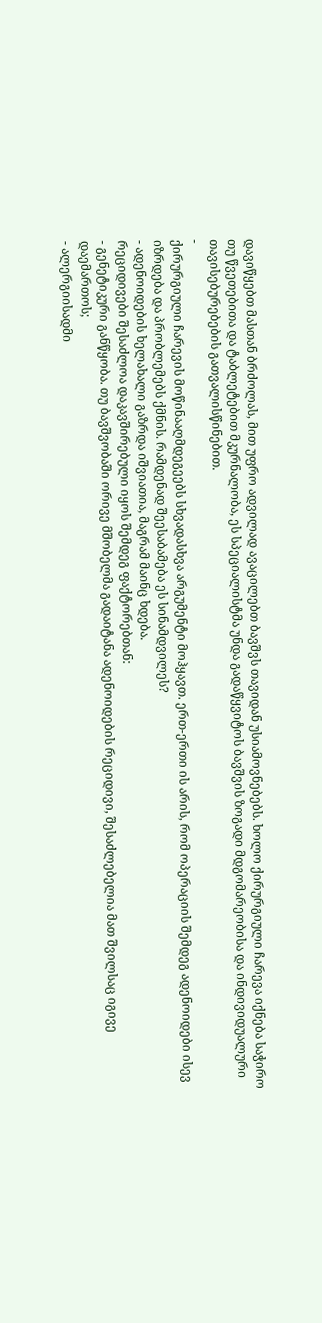დავიწყებთ მასთან ბრძოლას, მით უფრო ადვილად ავაცილებთ ბავშვს თავიდან უსიამოვნებებს. ხოლო ქირურგიული ჩარევა იქნება საჭირო თუ წვეთებითა და ტაბლეტებით მკურნალობა, ეს სპეციალისტმა უნდა გადაწყვიტოს ბავშვის ზოგადი მდგომარეობისა და ინდივიდუალური თავისებურებების გათვალისწინებით.
-
ქირურგიული ჩარევის მოწინააღმდეგეებს სხვადასხვა არგუმენტი მოჰყავთ. ერთ-ერთი ის არის, რომ ოპერაციის შემდეგ ადენოიდები ისევ იზრდება და პრობლემებს ქმნის. რამდენად შეესაბამება ეს სინამდვილეს?
- ადენოიდების ხელახალი გაზრდა იშვიათია, მაგრამ მაინც ხდება.
რეციდივები შესაძლოა დაკავშირებული იყოს შემდეგ ფაქტორებთან:
- გენეტიკური განწყობა. თუ ბავშვობაში ორივე მშობელმა გადაიტანა ადენოიდების რეციდივი, შესაძლებელია მათ შვილსაც იგივე დაემართოს;
- ალერგიისადმი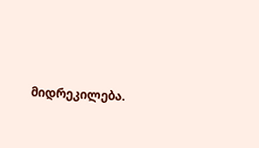მიდრეკილება.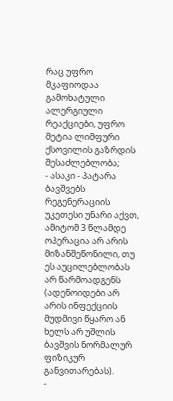რაც უფრო მკაფიოდაა გამოხატული ალერგიული რეაქციები, უფრო მეტია ლიმფური ქსოვილის გაზრდის შესაძლებლობა;
- ასაკი - პატარა ბავშვებს რეგენერაციის უკეთესი უნარი აქვთ, ამიტომ 3 წლამდე ოპერაცია არ არის მიზანშეწონილი, თუ ეს აუცილებლობას არ წარმოადგენს (ადენოიდები არ არის ინფექციის მუდმივი წყარო ან ხელს არ უშლის ბავშვის ნორმალურ ფიზიკურ განვითარებას).
-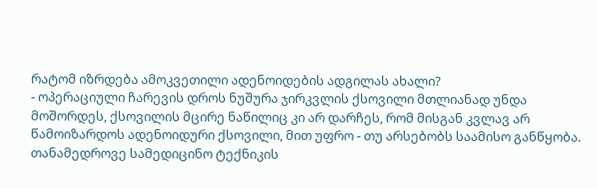რატომ იზრდება ამოკვეთილი ადენოიდების ადგილას ახალი?
- ოპერაციული ჩარევის დროს ნუშურა ჯირკვლის ქსოვილი მთლიანად უნდა მოშორდეს, ქსოვილის მცირე ნაწილიც კი არ დარჩეს, რომ მისგან კვლავ არ წამოიზარდოს ადენოიდური ქსოვილი, მით უფრო - თუ არსებობს საამისო განწყობა. თანამედროვე სამედიცინო ტექნიკის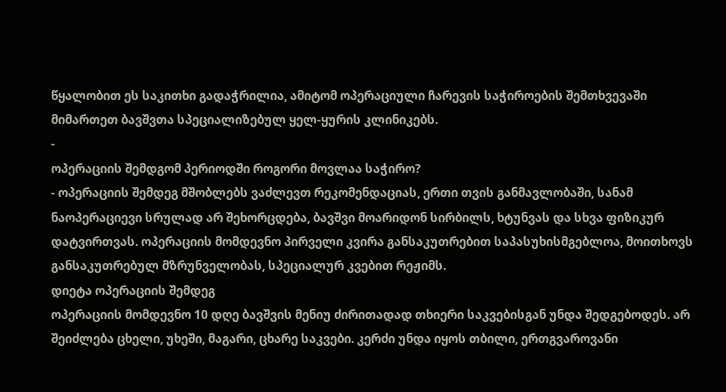წყალობით ეს საკითხი გადაჭრილია, ამიტომ ოპერაციული ჩარევის საჭიროების შემთხვევაში მიმართეთ ბავშვთა სპეციალიზებულ ყელ-ყურის კლინიკებს.
-
ოპერაციის შემდგომ პერიოდში როგორი მოვლაა საჭირო?
- ოპერაციის შემდეგ მშობლებს ვაძლევთ რეკომენდაციას, ერთი თვის განმავლობაში, სანამ ნაოპერაციევი სრულად არ შეხორცდება, ბავშვი მოარიდონ სირბილს, ხტუნვას და სხვა ფიზიკურ დატვირთვას. ოპერაციის მომდევნო პირველი კვირა განსაკუთრებით საპასუხისმგებლოა, მოითხოვს განსაკუთრებულ მზრუნველობას, სპეციალურ კვებით რეჟიმს.
დიეტა ოპერაციის შემდეგ
ოპერაციის მომდევნო 10 დღე ბავშვის მენიუ ძირითადად თხიერი საკვებისგან უნდა შედგებოდეს. არ შეიძლება ცხელი, უხეში, მაგარი, ცხარე საკვები. კერძი უნდა იყოს თბილი, ერთგვაროვანი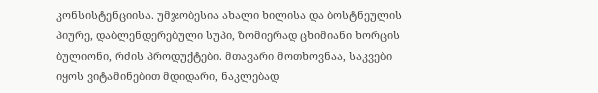კონსისტენციისა. უმჯობესია ახალი ხილისა და ბოსტნეულის პიურე, დაბლენდერებული სუპი, ზომიერად ცხიმიანი ხორცის ბულიონი, რძის პროდუქტები. მთავარი მოთხოვნაა, საკვები იყოს ვიტამინებით მდიდარი, ნაკლებად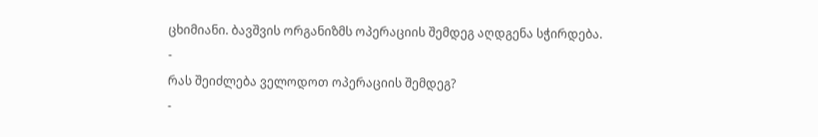ცხიმიანი. ბავშვის ორგანიზმს ოპერაციის შემდეგ აღდგენა სჭირდება.
-
რას შეიძლება ველოდოთ ოპერაციის შემდეგ?
-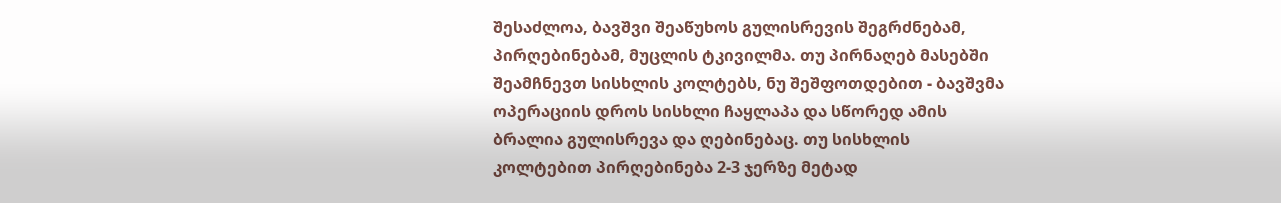შესაძლოა, ბავშვი შეაწუხოს გულისრევის შეგრძნებამ, პირღებინებამ, მუცლის ტკივილმა. თუ პირნაღებ მასებში შეამჩნევთ სისხლის კოლტებს, ნუ შეშფოთდებით - ბავშვმა ოპერაციის დროს სისხლი ჩაყლაპა და სწორედ ამის ბრალია გულისრევა და ღებინებაც. თუ სისხლის კოლტებით პირღებინება 2-3 ჯერზე მეტად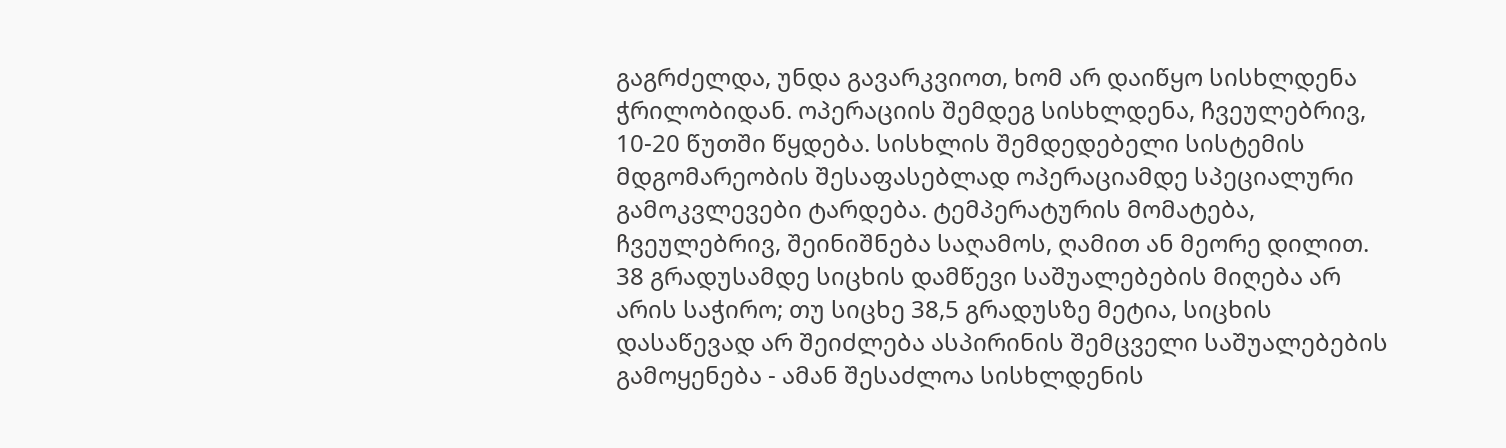გაგრძელდა, უნდა გავარკვიოთ, ხომ არ დაიწყო სისხლდენა ჭრილობიდან. ოპერაციის შემდეგ სისხლდენა, ჩვეულებრივ, 10-20 წუთში წყდება. სისხლის შემდედებელი სისტემის მდგომარეობის შესაფასებლად ოპერაციამდე სპეციალური გამოკვლევები ტარდება. ტემპერატურის მომატება, ჩვეულებრივ, შეინიშნება საღამოს, ღამით ან მეორე დილით.
38 გრადუსამდე სიცხის დამწევი საშუალებების მიღება არ არის საჭირო; თუ სიცხე 38,5 გრადუსზე მეტია, სიცხის დასაწევად არ შეიძლება ასპირინის შემცველი საშუალებების გამოყენება - ამან შესაძლოა სისხლდენის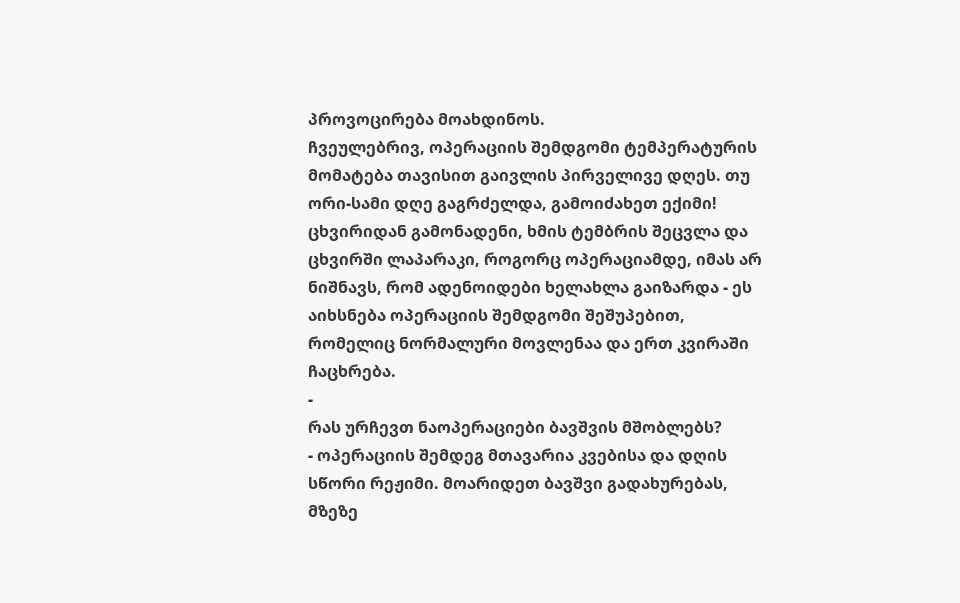პროვოცირება მოახდინოს.
ჩვეულებრივ, ოპერაციის შემდგომი ტემპერატურის მომატება თავისით გაივლის პირველივე დღეს. თუ ორი-სამი დღე გაგრძელდა, გამოიძახეთ ექიმი! ცხვირიდან გამონადენი, ხმის ტემბრის შეცვლა და ცხვირში ლაპარაკი, როგორც ოპერაციამდე, იმას არ ნიშნავს, რომ ადენოიდები ხელახლა გაიზარდა - ეს აიხსნება ოპერაციის შემდგომი შეშუპებით, რომელიც ნორმალური მოვლენაა და ერთ კვირაში ჩაცხრება.
-
რას ურჩევთ ნაოპერაციები ბავშვის მშობლებს?
- ოპერაციის შემდეგ მთავარია კვებისა და დღის სწორი რეჟიმი. მოარიდეთ ბავშვი გადახურებას, მზეზე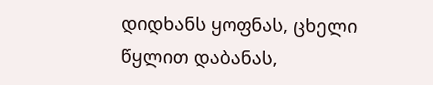დიდხანს ყოფნას, ცხელი წყლით დაბანას,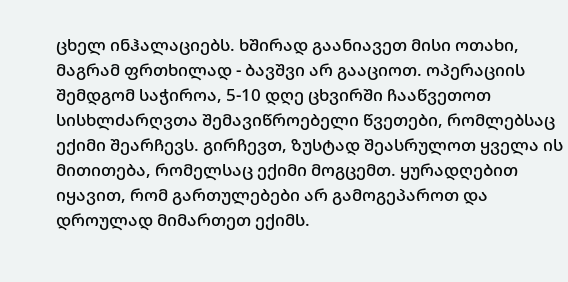ცხელ ინჰალაციებს. ხშირად გაანიავეთ მისი ოთახი, მაგრამ ფრთხილად - ბავშვი არ გააციოთ. ოპერაციის შემდგომ საჭიროა, 5-10 დღე ცხვირში ჩააწვეთოთ სისხლძარღვთა შემავიწროებელი წვეთები, რომლებსაც ექიმი შეარჩევს. გირჩევთ, ზუსტად შეასრულოთ ყველა ის მითითება, რომელსაც ექიმი მოგცემთ. ყურადღებით იყავით, რომ გართულებები არ გამოგეპაროთ და დროულად მიმართეთ ექიმს.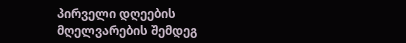პირველი დღეების მღელვარების შემდეგ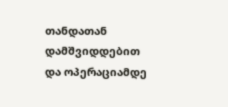თანდათან დამშვიდდებით და ოპერაციამდე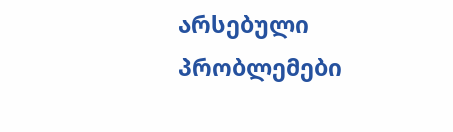არსებული პრობლემები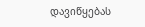დავიწყებას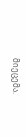მიეცემა.